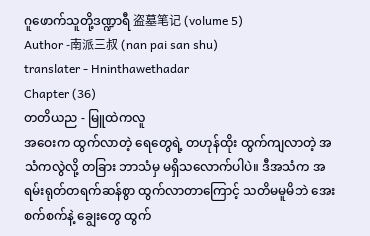ဂူဖောက်သူတို့ဒဏ္ဍာရီ 盗墓笔记 (volume 5)
Author -南派三叔 (nan pai san shu)
translater - Hninthawethadar
Chapter (36)
တတိယည - မြူထဲကလူ
အဝေးက ထွက်လာတဲ့ ရေတွေရဲ့ တဟုန်ထိုး ထွက်ကျလာတဲ့ အသံကလွဲလို့ တခြား ဘာသံမှ မရှိသလောက်ပါပဲ။ ဒီအသံက အရမ်းရုတ်တရက်ဆန်စွာ ထွက်လာတာကြောင့် သတိမမူမိဘဲ အေးစက်စက်နဲ့ ချွေးတွေ ထွက်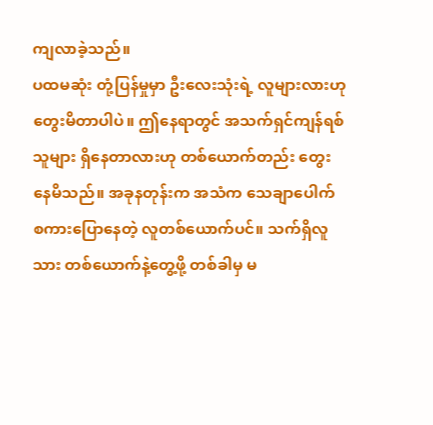ကျလာခဲ့သည်။
ပထမဆုံး တုံ့ပြန်မှုမှာ ဦးလေးသုံးရဲ့ လူများလားဟု တွေးမိတာပါပဲ။ ဤနေရာတွင် အသက်ရှင်ကျန်ရစ်သူများ ရှိနေတာလားဟု တစ်ယောက်တည်း တွေးနေမိသည်။ အခုနတုန်းက အသံက သေချာပေါက် စကားပြောနေတဲ့ လူတစ်ယောက်ပင်။ သက်ရှိလူသား တစ်ယောက်နဲ့တွေ့ဖို့ တစ်ခါမှ မ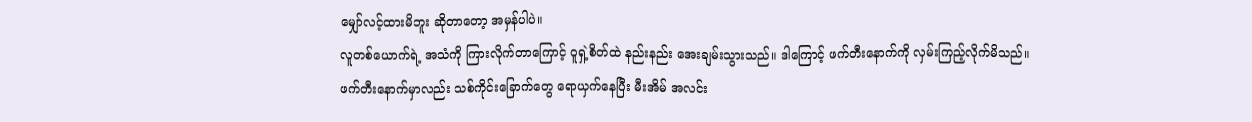မျှော်လင့်ထားမိဘူး ဆိုတာတော့ အမှန်ပါပဲ။
လူတစ်ယောက်ရဲ့ အသံကို ကြားလိုက်တာကြောင့် ဝူရှဲ့စိတ်ထဲ နည်းနည်း အေးချမ်းသွားသည်။ ဒါကြောင့် ဖက်တီးနောက်ကို လှမ်းကြည့်လိုက်မိသည်။ ဖက်တီးနောက်မှာလည်း သစ်ကိုင်းခြောက်တွေ ရောယှက်နေပြီး မီးအိမ် အလင်း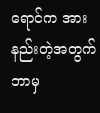ရောင်က အားနည်းတဲ့အတွက် ဘာမှ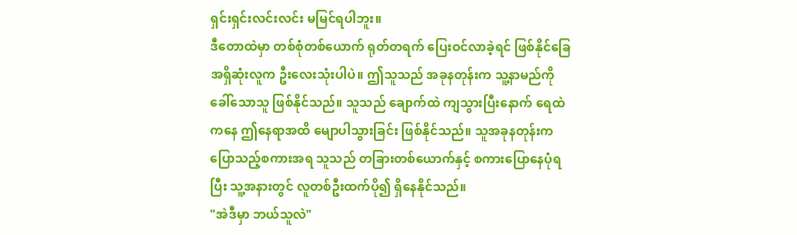ရှင်းရှင်းလင်းလင်း မမြင်ရပါဘူး။
ဒီတောထဲမှာ တစ်စုံတစ်ယောက် ရုတ်တရက် ပြေးဝင်လာခဲ့ရင် ဖြစ်နိုင်ခြေ အရှိဆုံးလူက ဦးလေးသုံးပါပဲ။ ဤသူသည် အခုနတုန်းက သူ့နာမည်ကို ခေါ်သောသူ ဖြစ်နိုင်သည်။ သူသည် ချောက်ထဲ ကျသွားပြီးနောက် ရေထဲကနေ ဤနေရာအထိ မျောပါသွားခြင်း ဖြစ်နိုင်သည်။ သူအခုနတုန်းက ပြောသည့်စကားအရ သူသည် တခြားတစ်ယောက်နှင့် စကားပြောနေပုံရပြီး သူ့အနားတွင် လူတစ်ဦးထက်ပို၍ ရှိနေနိုင်သည်။
"အဲဒီမှာ ဘယ်သူလဲ"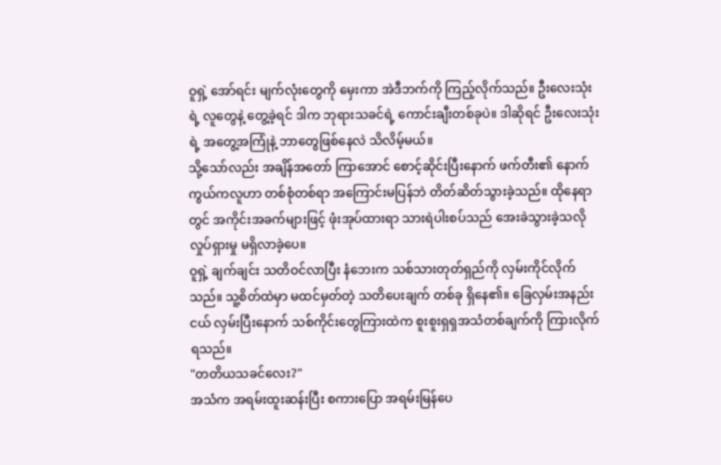ဝူရှဲ့ အော်ရင်း မျက်လုံးတွေကို မှေးကာ အဲဒီဘက်ကို ကြည့်လိုက်သည်။ ဦးလေးသုံးရဲ့ လူတွေနဲ့ တွေ့ခဲ့ရင် ဒါက ဘုရားသခင်ရဲ့ ကောင်းချီးတစ်ခုပဲ။ ဒါဆိုရင် ဦးလေးသုံးရဲ့ အတွေ့အကြုံနဲ့ ဘာတွေဖြစ်နေလဲ သိလိမ့်မယ်။
သို့သော်လည်း အချိန်အတော် ကြာအောင် စောင့်ဆိုင်းပြီးနောက် ဖက်တီး၏ နောက်ကွယ်ကလူဟာ တစ်စုံတစ်ရာ အကြောင်းမပြန်ဘဲ တိတ်ဆိတ်သွားခဲ့သည်။ ထိုနေရာတွင် အကိုင်းအခက်များဖြင့် ဖုံးအုပ်ထားရာ သားရဲပါးစပ်သည် အေးခဲသွားခဲ့သလို လှုပ်ရှားမှု မရှိလာခဲ့ပေ။
ဝူရှဲ့ ချက်ချင်း သတိဝင်လာပြီး နံဘေးက သစ်သားတုတ်ရှည်ကို လှမ်းကိုင်လိုက်သည်။ သူ့စိတ်ထဲမှာ မထင်မှတ်တဲ့ သတိပေးချက် တစ်ခု ရှိနေ၏။ ခြေလှမ်းအနည်းငယ် လှမ်းပြီးနောက် သစ်ကိုင်းတွေကြားထဲက စူးစူးရှရှအသံတစ်ချက်ကို ကြားလိုက်ရသည်။
"တတိယသခင်လေး?"
အသံက အရမ်းထူးဆန်းပြီး စကားပြော အရမ်းမြန်ပေ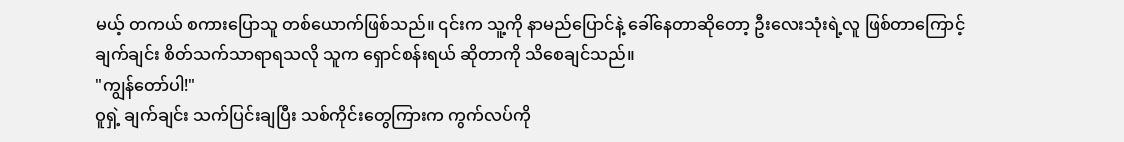မယ့် တကယ် စကားပြောသူ တစ်ယောက်ဖြစ်သည်။ ၎င်းက သူ့ကို နာမည်ပြောင်နဲ့ ခေါ်နေတာဆိုတော့ ဦးလေးသုံးရဲ့လူ ဖြစ်တာကြောင့် ချက်ချင်း စိတ်သက်သာရာရသလို သူက ရှောင်စန်းရယ် ဆိုတာကို သိစေချင်သည်။
"ကျွန်တော်ပါ!"
ဝူရှဲ့ ချက်ချင်း သက်ပြင်းချပြီး သစ်ကိုင်းတွေကြားက ကွက်လပ်ကို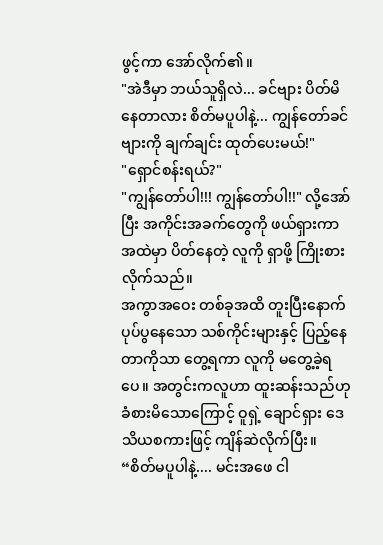ဖွင့်ကာ အော်လိုက်၏။
"အဲဒီမှာ ဘယ်သူရှိလဲ... ခင်ဗျား ပိတ်မိနေတာလား စိတ်မပူပါနဲ့... ကျွန်တော်ခင်ဗျားကို ချက်ချင်း ထုတ်ပေးမယ်!"
"ရှောင်စန်းရယ်?"
"ကျွန်တော်ပါ!!! ကျွန်တော်ပါ!!" လို့အော်ပြီး အကိုင်းအခက်တွေကို ဖယ်ရှားကာ အထဲမှာ ပိတ်နေတဲ့ လူကို ရှာဖို့ ကြိုးစားလိုက်သည်။
အကွာအဝေး တစ်ခုအထိ တူးပြီးနောက် ပုပ်ပွနေသော သစ်ကိုင်းများနှင့် ပြည့်နေတာကိုသာ တွေ့ရကာ လူကို မတွေ့ခဲ့ရပေ။ အတွင်းကလူဟာ ထူးဆန်းသည်ဟု ခံစားမိသောကြောင့် ဝူရှဲ့ ချောင်ရှား ဒေသိယစကားဖြင့် ကျိန်ဆဲလိုက်ပြီး။
“စိတ်မပူပါနဲ့.... မင်းအဖေ ငါ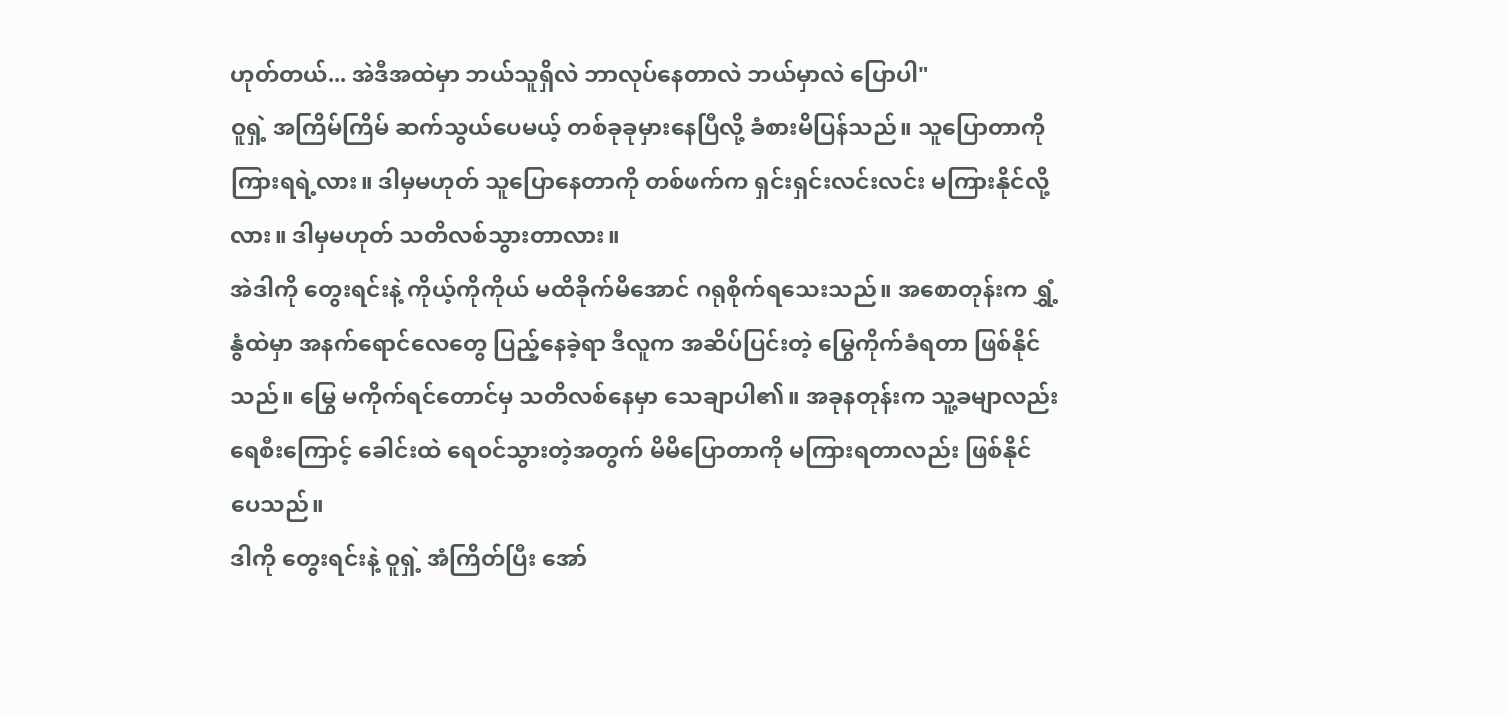ဟုတ်တယ်... အဲဒီအထဲမှာ ဘယ်သူရှိလဲ ဘာလုပ်နေတာလဲ ဘယ်မှာလဲ ပြောပါ"
ဝူရှဲ့ အကြိမ်ကြိမ် ဆက်သွယ်ပေမယ့် တစ်ခုခုမှားနေပြီလို့ ခံစားမိပြန်သည်။ သူပြောတာကို ကြားရရဲ့လား။ ဒါမှမဟုတ် သူပြောနေတာကို တစ်ဖက်က ရှင်းရှင်းလင်းလင်း မကြားနိုင်လို့လား။ ဒါမှမဟုတ် သတိလစ်သွားတာလား။
အဲဒါကို တွေးရင်းနဲ့ ကိုယ့်ကိုကိုယ် မထိခိုက်မိအောင် ဂရုစိုက်ရသေးသည်။ အစောတုန်းက ရွှံ့နွံထဲမှာ အနက်ရောင်လေတွေ ပြည့်နေခဲ့ရာ ဒီလူက အဆိပ်ပြင်းတဲ့ မြွေကိုက်ခံရတာ ဖြစ်နိုင်သည်။ မြွေ မကိုက်ရင်တောင်မှ သတိလစ်နေမှာ သေချာပါ၏။ အခုနတုန်းက သူ့ခမျာလည်း ရေစီးကြောင့် ခေါင်းထဲ ရေဝင်သွားတဲ့အတွက် မိမိပြောတာကို မကြားရတာလည်း ဖြစ်နိုင်ပေသည်။
ဒါကို တွေးရင်းနဲ့ ဝူရှဲ့ အံကြိတ်ပြီး အော်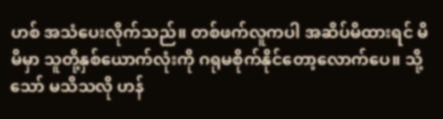ဟစ် အသံပေးလိုက်သည်။ တစ်ဖက်လူကပါ အဆိပ်မိထားရင် မိမိမှာ သူတို့နှစ်ယောက်လုံးကို ဂရုမစိုက်နိုင်တော့လောက်ပေ။ သို့သော် မသိသလို ဟန်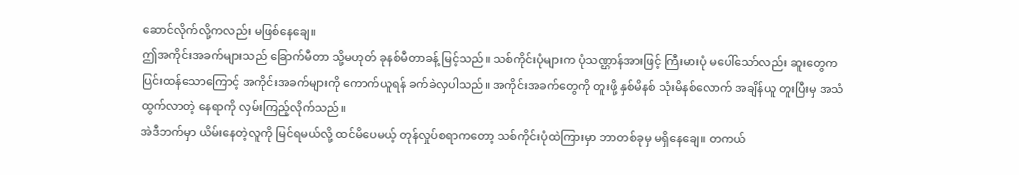ဆောင်လိုက်လို့ကလည်း မဖြစ်နေချေ။
ဤအကိုင်းအခက်များသည် ခြောက်မီတာ သို့မဟုတ် ခုနစ်မီတာခန့် မြင့်သည်။ သစ်ကိုင်းပုံများက ပုံသဏ္ဌာန်အားဖြင့် ကြီးမားပုံ မပေါ်သော်လည်း ဆူးတွေက ပြင်းထန်သောကြောင့် အကိုင်းအခက်များကို ကောက်ယူရန် ခက်ခဲလှပါသည်။ အကိုင်းအခက်တွေကို တူးဖို့ နှစ်မိနစ် သုံးမိနစ်လောက် အချိန်ယူ တူးပြီးမှ အသံထွက်လာတဲ့ နေရာကို လှမ်းကြည့်လိုက်သည်။
အဲဒီဘက်မှာ ယိမ်းနေတဲ့လူကို မြင်ရမယ်လို့ ထင်မိပေမယ့် တုန်လှုပ်စရာကတော့ သစ်ကိုင်းပုံထဲကြားမှာ ဘာတစ်ခုမှ မရှိနေချေ။ တကယ်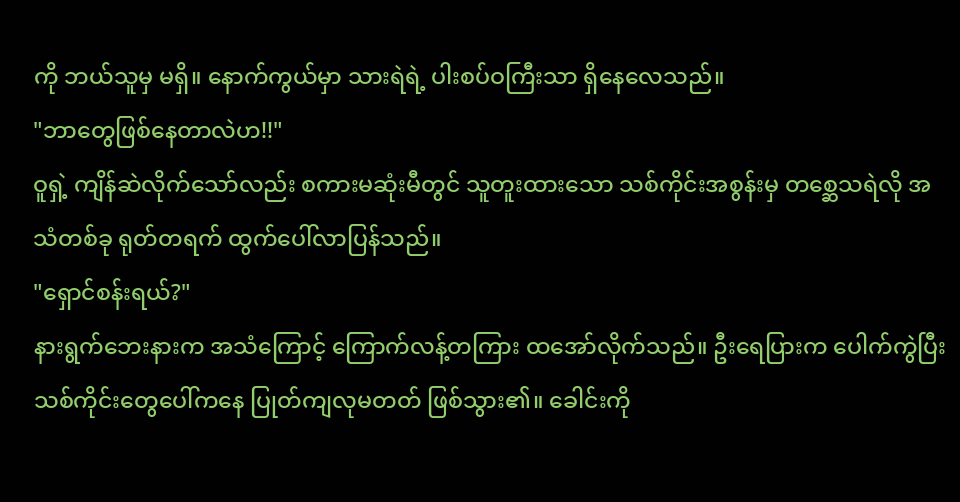ကို ဘယ်သူမှ မရှိ။ နောက်ကွယ်မှာ သားရဲရဲ့ ပါးစပ်ဝကြီးသာ ရှိနေလေသည်။
"ဘာတွေဖြစ်နေတာလဲဟ!!"
ဝူရှဲ့ ကျိန်ဆဲလိုက်သော်လည်း စကားမဆုံးမီတွင် သူတူးထားသော သစ်ကိုင်းအစွန်းမှ တစ္ဆေသရဲလို အသံတစ်ခု ရုတ်တရက် ထွက်ပေါ်လာပြန်သည်။
"ရှောင်စန်းရယ်?"
နားရွက်ဘေးနားက အသံကြောင့် ကြောက်လန့်တကြား ထအော်လိုက်သည်။ ဦးရေပြားက ပေါက်ကွဲပြီး သစ်ကိုင်းတွေပေါ်ကနေ ပြုတ်ကျလုမတတ် ဖြစ်သွား၏။ ခေါင်းကို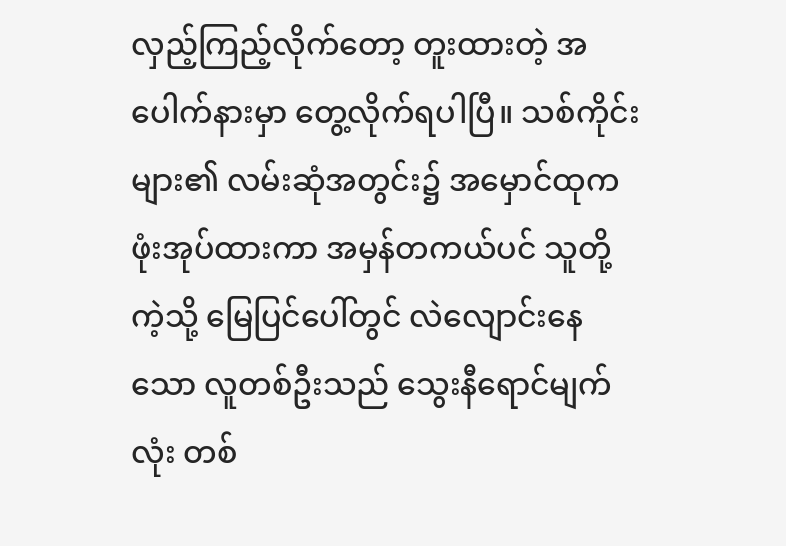လှည့်ကြည့်လိုက်တော့ တူးထားတဲ့ အပေါက်နားမှာ တွေ့လိုက်ရပါပြီ။ သစ်ကိုင်းများ၏ လမ်းဆုံအတွင်း၌ အမှောင်ထုက ဖုံးအုပ်ထားကာ အမှန်တကယ်ပင် သူတို့ကဲ့သို့ မြေပြင်ပေါ်တွင် လဲလျောင်းနေသော လူတစ်ဦးသည် သွေးနီရောင်မျက်လုံး တစ်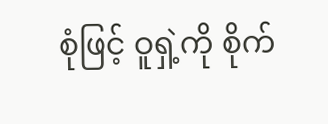စုံဖြင့် ဝူရှဲ့ကို စိုက်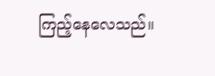ကြည့်နေလေသည်။